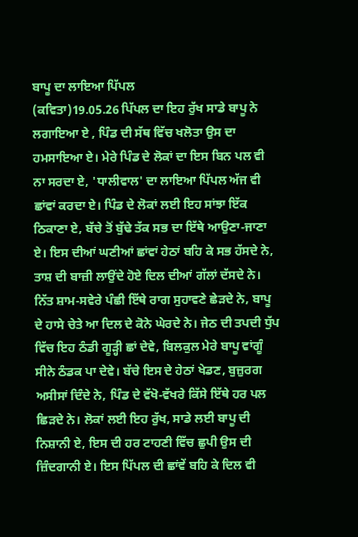ਬਾਪੂ ਦਾ ਲਾਇਆ ਪਿੱਪਲ
(ਕਵਿਤਾ)19.05.26 ਪਿੱਪਲ ਦਾ ਇਹ ਰੁੱਖ ਸਾਡੇ ਬਾਪੂ ਨੇ ਲਗਾਇਆ ਏ , ਪਿੰਡ ਦੀ ਸੱਥ ਵਿੱਚ ਖਲੋਤਾ ਉਸ ਦਾ ਹਮਸਾਇਆ ਏ। ਮੇਰੇ ਪਿੰਡ ਦੇ ਲੋਕਾਂ ਦਾ ਇਸ ਬਿਨ ਪਲ ਵੀ ਨਾ ਸਰਦਾ ਏ, 'ਧਾਲੀਵਾਲ' ਦਾ ਲਾਇਆ ਪਿੱਪਲ ਅੱਜ ਵੀ ਛਾਂਵਾਂ ਕਰਦਾ ਏ। ਪਿੰਡ ਦੇ ਲੋਕਾਂ ਲਈ ਇਹ ਸਾਂਝਾ ਇੱਕ ਠਿਕਾਣਾ ਏ, ਬੱਚੇ ਤੋਂ ਬੁੱਢੇ ਤੱਕ ਸਭ ਦਾ ਇੱਥੇ ਆਉਣਾ-ਜਾਣਾ ਏ। ਇਸ ਦੀਆਂ ਘਣੀਆਂ ਛਾਂਵਾਂ ਹੇਠਾਂ ਬਹਿ ਕੇ ਸਭ ਹੱਸਦੇ ਨੇ, ਤਾਸ਼ ਦੀ ਬਾਜ਼ੀ ਲਾਉਂਦੇ ਹੋਏ ਦਿਲ ਦੀਆਂ ਗੱਲਾਂ ਦੱਸਦੇ ਨੇ। ਨਿੱਤ ਸ਼ਾਮ-ਸਵੇਰੇ ਪੰਛੀ ਇੱਥੇ ਰਾਗ ਸੁਹਾਵਣੇ ਛੇੜਦੇ ਨੇ, ਬਾਪੂ ਦੇ ਹਾਸੇ ਚੇਤੇ ਆ ਦਿਲ ਦੇ ਕੋਨੇ ਘੇਰਦੇ ਨੇ। ਜੇਠ ਦੀ ਤਪਦੀ ਧੁੱਪ ਵਿੱਚ ਇਹ ਠੰਡੀ ਗੂੜ੍ਹੀ ਛਾਂ ਦੇਵੇ, ਬਿਲਕੁਲ ਮੇਰੇ ਬਾਪੂ ਵਾਂਗੂੰ ਸੀਨੇ ਠੰਡਕ ਪਾ ਦੇਵੇ। ਬੱਚੇ ਇਸ ਦੇ ਹੇਠਾਂ ਖੇਡਣ, ਬੁਜ਼ੁਰਗ ਅਸੀਸਾਂ ਦਿੰਦੇ ਨੇ, ਪਿੰਡ ਦੇ ਵੱਖੋ-ਵੱਖਰੇ ਕਿੱਸੇ ਇੱਥੇ ਹਰ ਪਲ ਛਿੜਦੇ ਨੇ। ਲੋਕਾਂ ਲਈ ਇਹ ਰੁੱਖ, ਸਾਡੇ ਲਈ ਬਾਪੂ ਦੀ ਨਿਸ਼ਾਨੀ ਏ, ਇਸ ਦੀ ਹਰ ਟਾਹਣੀ ਵਿੱਚ ਛੁਪੀ ਉਸ ਦੀ ਜ਼ਿੰਦਗਾਨੀ ਏ। ਇਸ ਪਿੱਪਲ ਦੀ ਛਾਂਵੇਂ ਬਹਿ ਕੇ ਦਿਲ ਵੀ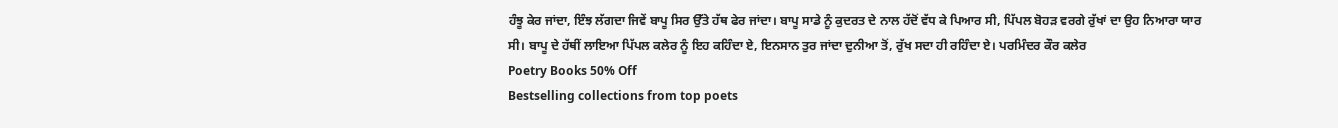ਹੰਝੂ ਕੇਰ ਜਾਂਦਾ, ਇੰਝ ਲੱਗਦਾ ਜਿਵੇਂ ਬਾਪੂ ਸਿਰ ਉੱਤੇ ਹੱਥ ਫੇਰ ਜਾਂਦਾ। ਬਾਪੂ ਸਾਡੇ ਨੂੰ ਕੁਦਰਤ ਦੇ ਨਾਲ ਹੱਦੋਂ ਵੱਧ ਕੇ ਪਿਆਰ ਸੀ, ਪਿੱਪਲ ਬੋਹੜ ਵਰਗੇ ਰੁੱਖਾਂ ਦਾ ਉਹ ਨਿਆਰਾ ਯਾਰ ਸੀ। ਬਾਪੂ ਦੇ ਹੱਥੀਂ ਲਾਇਆ ਪਿੱਪਲ ਕਲੇਰ ਨੂੰ ਇਹ ਕਹਿੰਦਾ ਏ, ਇਨਸਾਨ ਤੁਰ ਜਾਂਦਾ ਦੁਨੀਆ ਤੋਂ, ਰੁੱਖ ਸਦਾ ਹੀ ਰਹਿੰਦਾ ਏ। ਪਰਮਿੰਦਰ ਕੌਰ ਕਲੇਰ
Poetry Books 50% Off
Bestselling collections from top poets